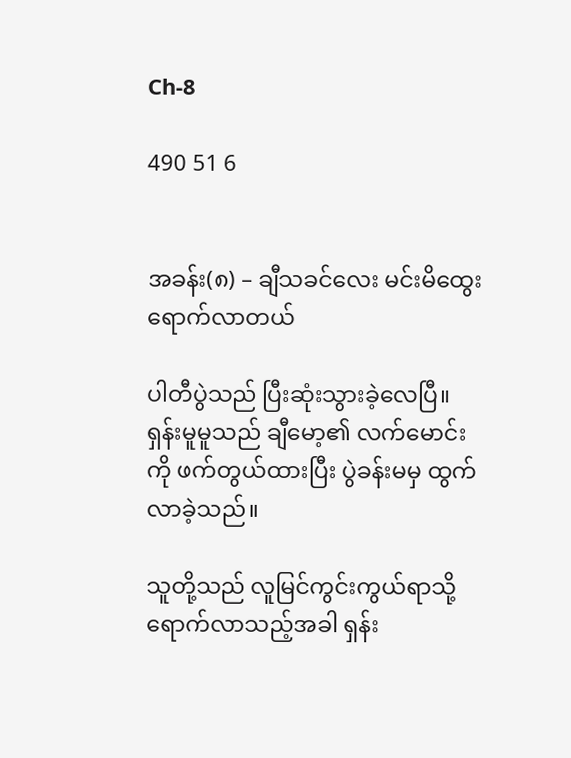Ch-8

490 51 6


အခန်း(၈) – ချီသခင်လေး မင်းမိထွေး ရောက်လာတယ်

ပါတီပွဲသည် ပြီးဆုံးသွားခဲ့လေပြီ။ ရှန်းမူမူသည် ချီမော့၏ လက်မောင်းကို ဖက်တွယ်ထားပြီး ပွဲခန်းမမှ ထွက်လာခဲ့သည်။

သူတို့သည် လူမြင်ကွင်းကွယ်ရာသို့ ရောက်လာသည့်အခါ ရှန်း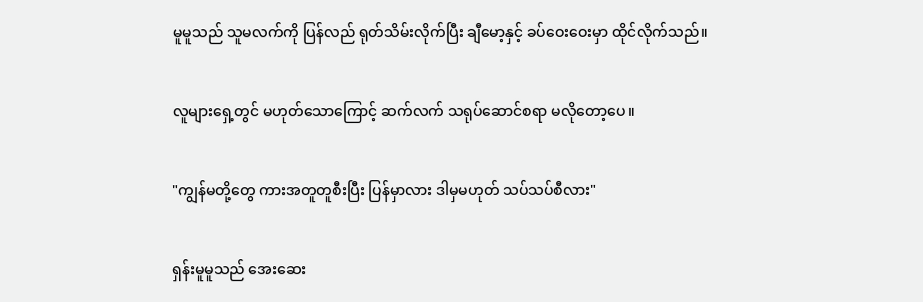မူမူသည် သူမလက်ကို ပြန်လည် ရုတ်သိမ်းလိုက်ပြီး ချီမော့နှင့် ခပ်ဝေးဝေးမှာ ထိုင်လိုက်သည်။

လူများရှေ့တွင် မဟုတ်သောကြောင့် ဆက်လက် သရုပ်ဆောင်စရာ မလိုတော့ပေ။

"ကျွန်မတို့တွေ ကားအတူတူစီးပြီး ပြန်မှာလား ဒါမှမဟုတ် သပ်သပ်စီလား"

ရှန်းမူမူသည် အေးဆေး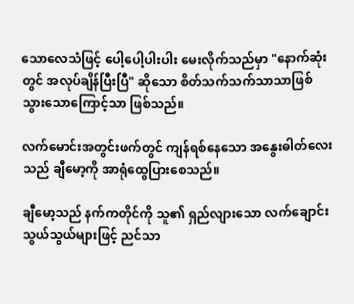သောလေသံဖြင့် ပေါ့ပေါ့ပါးပါး မေးလိုက်သည်မှာ "နောက်ဆုံးတွင် အလုပ်ချိန်ပြီးပြီ" ဆိုသော စိတ်သက်သက်သာသာဖြစ်သွားသောကြောင့်သာ ဖြစ်သည်။

လက်မောင်းအတွင်းဖက်တွင် ကျန်ရစ်နေသော အနွေးဓါတ်လေးသည် ချီမော့ကို အာရုံထွေပြားစေသည်။

ချီမော့သည် နက်ကတိုင်ကို သူ၏ ရှည်လျားသော လက်ချောင်းသွယ်သွယ်များဖြင့် ညင်သာ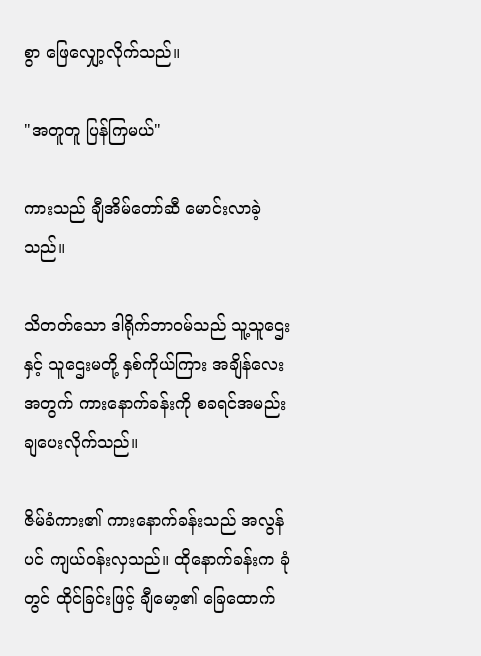စွာ ဖြေလျှော့လိုက်သည်။

"အတူတူ ပြန်ကြမယ်"

ကားသည် ချီအိမ်တော်ဆီ မောင်းလာခဲ့သည်။

သိတတ်သော ဒါရိုက်ဘာဝမ်သည် သူ့သူဌေးနှင့် သူဌေးမတို့ နှစ်ကိုယ်ကြား အချိန်လေးအတွက် ကားနောက်ခန်းကို စခရင်အမည်း ချပေးလိုက်သည်။

ဇိမ်ခံကား၏ ကားနောက်ခန်းသည် အလွန်ပင် ကျယ်ဝန်းလှသည်။ ထိုနောက်ခန်းက ခုံတွင် ထိုင်ခြင်းဖြင့် ချီမော့၏ ခြေထောက်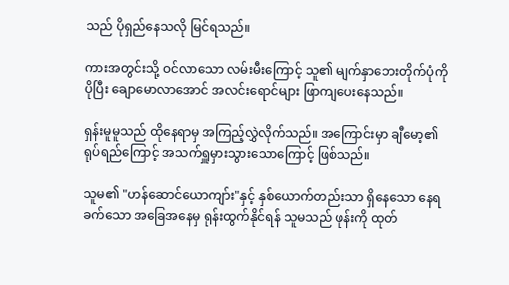သည် ပိုရှည်နေသလို မြင်ရသည်။

ကားအတွင်းသို့ ဝင်လာသော လမ်းမီးကြောင့် သူ၏ မျက်နှာဘေးတိုက်ပုံကို ပိုပြီး ချောမောလာအောင် အလင်းရောင်များ ဖြာကျပေးနေသည်။

ရှန်းမူမူသည် ထိုနေရာမှ အကြည့်လွှဲလိုက်သည်။ အကြောင်းမှာ ချီမော့၏ ရုပ်ရည်ကြောင့် အသက်ရှူမှားသွားသောကြောင့် ဖြစ်သည်။

သူမ၏ "ဟန်ဆောင်ယောကျာ်း"နှင့် နှစ်ယောက်တည်းသာ ရှိနေသော နေရခက်သော အခြေအနေမှ ရုန်းထွက်နိုင်ရန် သူမသည် ဖုန်းကို ထုတ်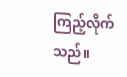ကြည့်လိုက်သည်။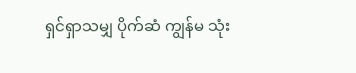ရှင်ရှာသမျှ ပိုက်ဆံ ကျွန်မ သုံး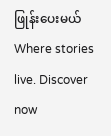ဖြုန်းပေးမယ်Where stories live. Discover now